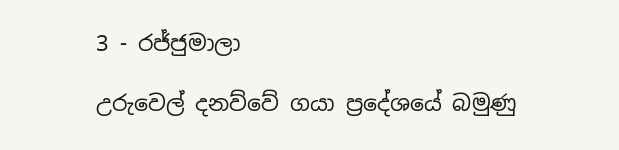3 - රජ්ජුමාලා

උරුවෙල් දනව්වේ ගයා ප්‍රදේශයේ බමුණු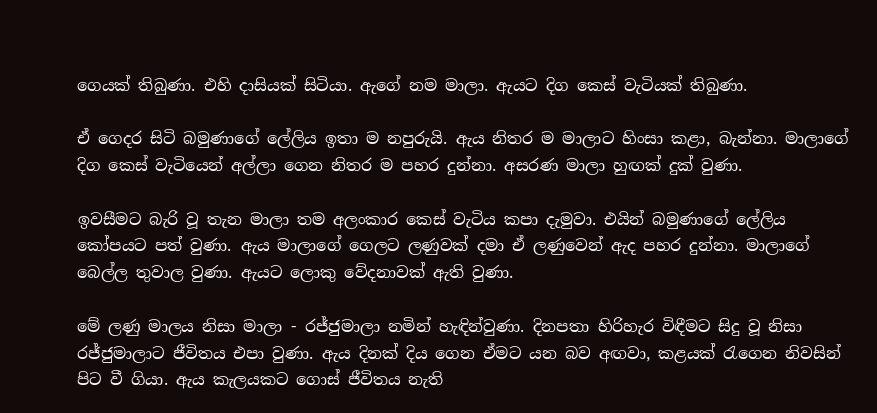ගෙයක් තිබුණා. එහි දාසියක් සිටියා. ඇගේ නම මාලා. ඇයට දිග කෙස් වැටියක් තිබුණා.

ඒ ගෙදර සිටි බමුණාගේ ලේලිය ඉතා ම නපුරුයි. ඇය නිතර ම මාලාට හිංසා කළා, බැන්නා. මාලාගේ දිග කෙස් වැටියෙන් අල්ලා ගෙන නිතර ම පහර දුන්නා. අසරණ මාලා හුඟක් දුක් වුණා.

ඉවසීමට බැරි වූ තැන මාලා තම අලංකාර කෙස් වැටිය කපා දැමුවා. එයින් බමුණාගේ ලේලිය කෝපයට පත් වුණා. ඇය මාලාගේ ගෙලට ලණුවක් දමා ඒ ලණුවෙන් ඇද පහර දුන්නා. මාලාගේ බෙල්ල තුවාල වුණා. ඇයට ලොකු වේදනාවක් ඇති වුණා.

මේ ලණු මාලය නිසා මාලා - රජ්ජුමාලා නමින් හැඳින්වුණා. දිනපතා හිරිහැර විඳීමට සිදු වූ නිසා රජ්ජුමාලාට ජීවිතය එපා වුණා. ඇය දිනක් දිය ගෙන ඒමට යන බව අඟවා, කළයක් රැගෙන නිවසින් පිට වී ගියා. ඇය කැලයකට ගොස් ජීවිතය නැති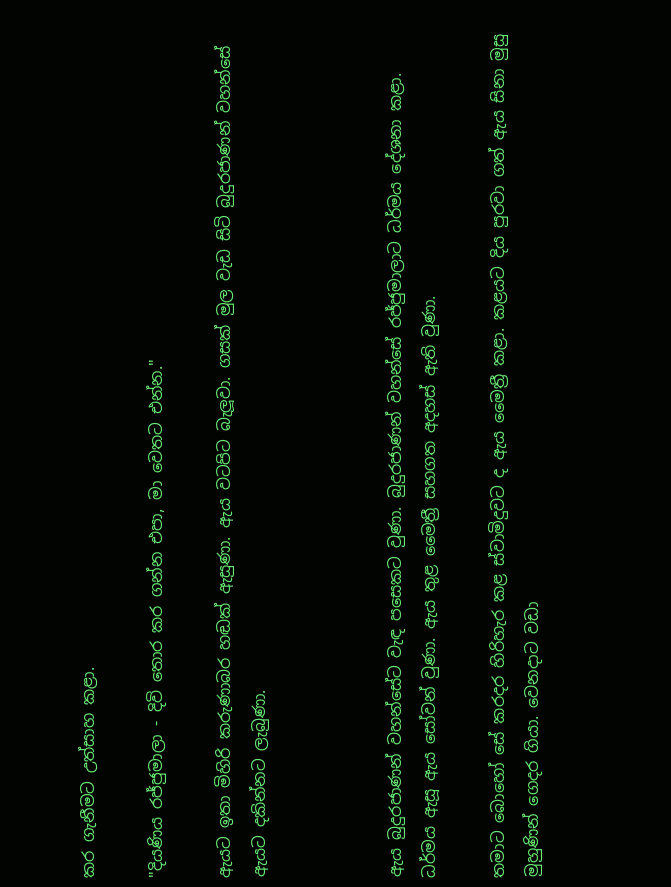කර ගැනීමට උත්සාහ කළා.

"දියණිය රජ්ජුමාලා - දිවි තොර කර ගන්න එපා, මා වෙතට එන්න."

ඇයට ඉතා මිහිරි කරුණාබර හඬක් ඇසුණා. ඇය වටපිට බැලූවා. ගසක් මුල වැඩ සිටි බුදුරජාණන් වහන්සේ ඇයට දකින්නට ලැබුණා.



ඇය බුදුරජාණන් වහන්සේට වැඳ පසෙකට වුණා. බුදුරජාණන් වහන්සේ රජ්ජුමාලාට ධර්මය දේශනා කළා. ධර්මය ඇසූ ඇය සෝවන් වුණා. ඇය තුළ මෛත්‍රී සහගත අදහස් ඇති වුණා.

තමාට බොහෝ සේ කරදර හිරිහැර කළ ස්වාමිදුවට ද ඇය මෛත්‍රී කළා. කළයට දිය පුරවා ගත් ඇය සිනා මුසු මුහුණින් ගෙදර ගියා. වෙනදාට වඩා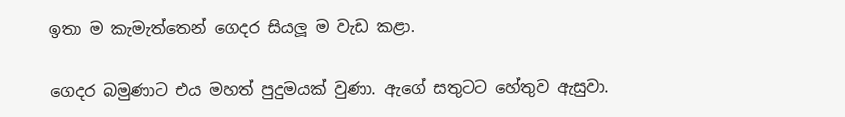ඉතා ම කැමැත්තෙන් ගෙදර සියලූ ම වැඩ කළා.

ගෙදර බමුණාට එය මහත් පුදුමයක් වුණා. ඇගේ සතුටට හේතුව ඇසුවා.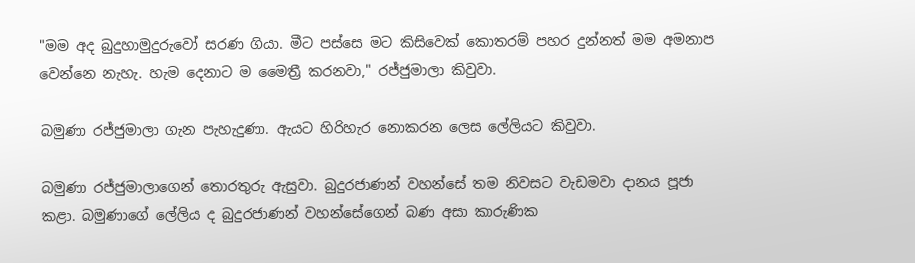"මම අද බුදුහාමුදුරුවෝ සරණ ගියා. මීට පස්සෙ මට කිසිවෙක් කොතරම් පහර දුන්නත් මම අමනාප වෙන්නෙ නැහැ. හැම දෙනාට ම මෛත්‍රී කරනවා," රජ්ජුමාලා කිවුවා.

බමුණා රජ්ජුමාලා ගැන පැහැදුණා. ඇයට හිරිහැර නොකරන ලෙස ලේලියට කිවුවා.

බමුණා රජ්ජුමාලාගෙන් තොරතුරු ඇසුවා. බුදුරජාණන් වහන්සේ තම නිවසට වැඩමවා දානය පූජා කළා. බමුණාගේ ලේලිය ද බුදුරජාණන් වහන්සේගෙන් බණ අසා කාරුණික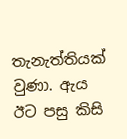තැනැත්තියක් වුණා. ඇය ඊට පසු කිසි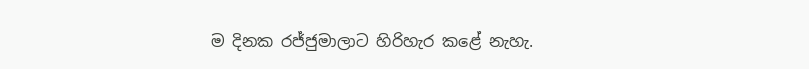ම දිනක රජ්ජුමාලාට හිරිහැර කළේ නැහැ.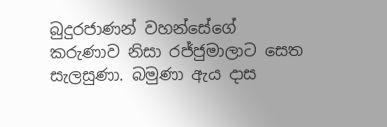බුදුරජාණන් වහන්සේගේ කරුණාව නිසා රජ්ජුමාලාට සෙත සැලසුණා. බමුණා ඇය දාස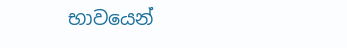භාවයෙන්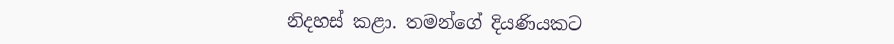නිදහස් කළා. තමන්ගේ දියණියකට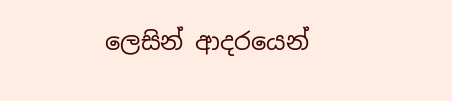ලෙසින් ආදරයෙන්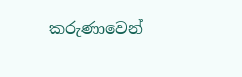කරුණාවෙන්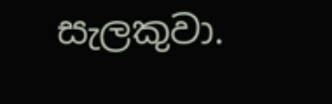සැලකුවා.